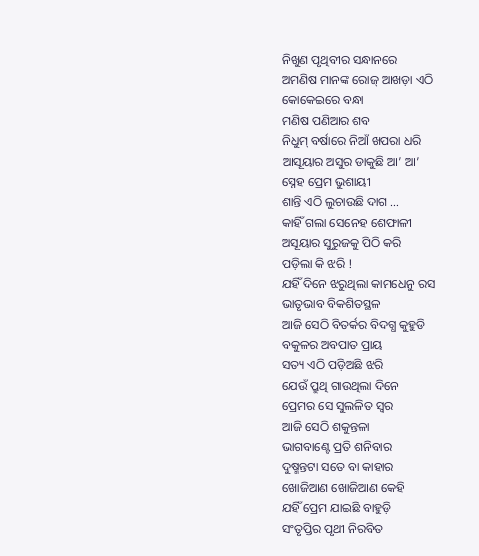ନିଖୁଣ ପୃଥିବୀର ସନ୍ଧାନରେ
ଅମଣିଷ ମାନଙ୍କ ରୋଜ୍ ଆଖଡ଼ା ଏଠି
କୋକେଇରେ ବନ୍ଧା
ମଣିଷ ପଣିଆର ଶବ
ନିଧୁମ୍ ବର୍ଷାରେ ନିଆଁ ଖପରା ଧରି
ଆସୂୟାର ଅସୁର ଡାକୁଛି ଆ’ ଆ’
ସ୍ନେହ ପ୍ରେମ ଭୁଶାୟୀ
ଶାନ୍ତି ଏଠି ଲୁଚାଉଛି ଦାଗ …
କାହିଁ ଗଲା ସେନେହ ଶେଫାଳୀ
ଅସୂୟାର ସୁରୁଜକୁ ପିଠି କରି
ପଡ଼ିଲା କି ଝରି !
ଯହିଁ ଦିନେ ଝରୁଥିଲା କାମଧେନୁ ରସ
ଭାତୃଭାବ ବିକଶିତସ୍ଥଳ
ଆଜି ସେଠି ବିତର୍କର ବିଦଗ୍ଧ କୁହୁଡି
ବକୁଳର ଅବପାତ ପ୍ରାୟ
ସତ୍ୟ ଏଠି ପଡ଼ିଅଛି ଝରି
ଯେଉଁ ପ୍ରୁଥି ଗାଉଥିଲା ଦିନେ
ପ୍ରେମର ସେ ସୁଲଳିତ ସ୍ୱର
ଆଜି ସେଠି ଶକୁନ୍ତଳା
ଭାଗବାଣ୍ଟେ ପ୍ରତି ଶନିବାର
ଦୁଷ୍ମନ୍ତଟା ସତେ ବା କାହାର
ଖୋଜିଆଣ ଖୋଜିଆଣ କେହି
ଯହିଁ ପ୍ରେମ ଯାଇଛି ବାହୁଡ଼ି
ସଂତୃପ୍ତିର ପୃଥୀ ନିରବିତ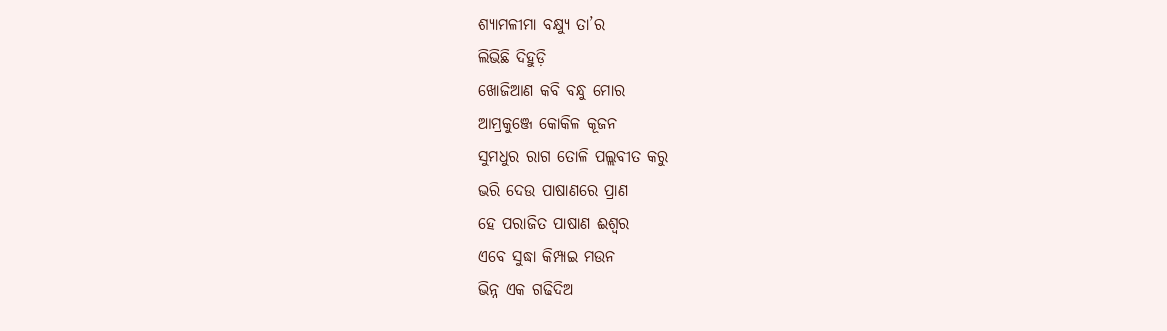ଶ୍ୟାମଳୀମା ବକ୍ଷ୍ୟୁ ତା’ର
ଲିଭିଛି ଦିହୁଡ଼ି
ଖୋଜିଆଣ କବି ବନ୍ଧୁ ମୋର
ଆମ୍ରକୁଞ୍ଜେ କୋକିଳ କୂଜନ
ସୁମଧୁର ରାଗ ତୋଳି ପଲ୍ଲବୀତ କରୁ
ଭରି ଦେଉ ପାଷାଣରେ ପ୍ରାଣ
ହେ ପରାଜିତ ପାଷାଣ ଈଶ୍ୱର
ଏବେ ସୁଦ୍ଧା କିମ୍ପାଇ ମଉନ
ଭିନ୍ନ ଏକ ଗଢିଦିଅ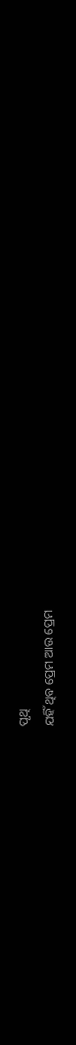ପୃଥି
ଯହିଁ ଥିବ ପ୍ରେମ ଆଉ ପ୍ରେମ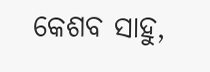କେଶବ ସାହୁ,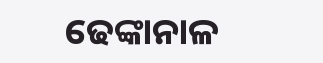ଢେଙ୍କାନାଳ